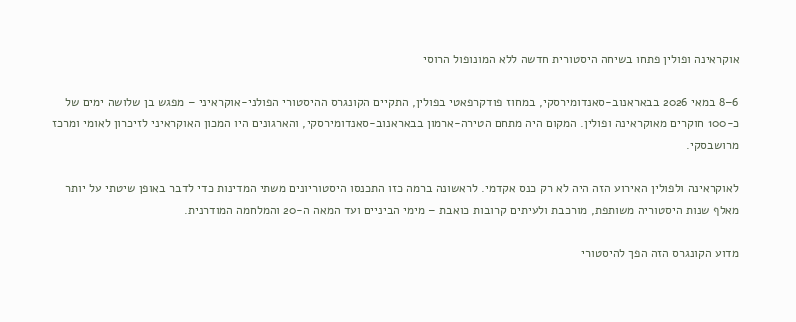אוקראינה ופולין פתחו בשיחה היסטורית חדשה ללא המונופול הרוסי

6–8 במאי 2026 בבאראנוב-סאנדומירסקי, במחוז פודקרפאטי בפולין, התקיים הקונגרס ההיסטורי הפולני-אוקראיני – מפגש בן שלושה ימים של כ-100 חוקרים מאוקראינה ופולין. המקום היה מתחם הטירה-ארמון בבאראנוב-סאנדומירסקי, והארגונים היו המכון האוקראיני לזיכרון לאומי ומרכז מרושבסקי.

לאוקראינה ולפולין האירוע הזה היה לא רק כנס אקדמי. לראשונה ברמה כזו התכנסו היסטוריונים משתי המדינות כדי לדבר באופן שיטתי על יותר מאלף שנות היסטוריה משותפת, מורכבת ולעיתים קרובות כואבת – מימי הביניים ועד המאה ה-20 והמלחמה המודרנית.

מדוע הקונגרס הזה הפך להיסטורי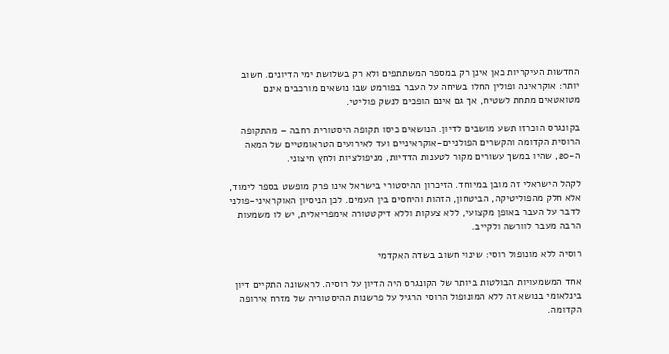החדשות העיקריות כאן אינן רק במספר המשתתפים ולא רק בשלושת ימי הדיונים. חשוב יותר: אוקראינה ופולין החלו בשיחה על העבר בפורמט שבו נושאים מורכבים אינם מטואטאים מתחת לשטיח, אך גם אינם הופכים לנשק פוליטי.

בקונגרס הוכרזו תשע מושבים לדיון. הנושאים כיסו תקופה היסטורית רחבה – מהתקופה הרוסית הקדומה והקשרים הפולניים-אוקראיניים ועד לאירועים הטראומטיים של המאה ה-20, שהיו במשך עשורים מקור לטענות הדדיות, מניפולציות ולחץ חיצוני.

לקהל הישראלי זה מובן במיוחד. הזיכרון ההיסטורי בישראל אינו פרק מופשט בספר לימוד, אלא חלק מהפוליטיקה, הביטחון, הזהות והיחסים בין העמים. לכן הניסיון האוקראיני-פולני לדבר על העבר באופן מקצועי, ללא צעקות וללא דיקטטורה אימפריאלית, יש לו משמעות הרבה מעבר לוורשה ולקייב.

רוסיה ללא מונופול רוסי: שינוי חשוב בשדה האקדמי

אחד המשמעויות הבולטות ביותר של הקונגרס היה הדיון על רוסיה. לראשונה התקיים דיון בינלאומי בנושא זה ללא המונופול הרוסי הרגיל על פרשנות ההיסטוריה של מזרח אירופה הקדומה.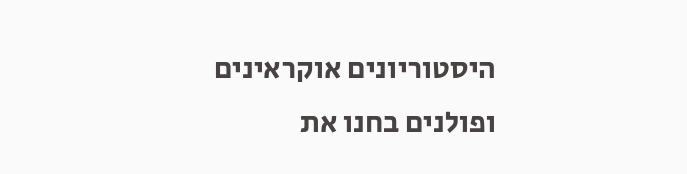היסטוריונים אוקראינים ופולנים בחנו את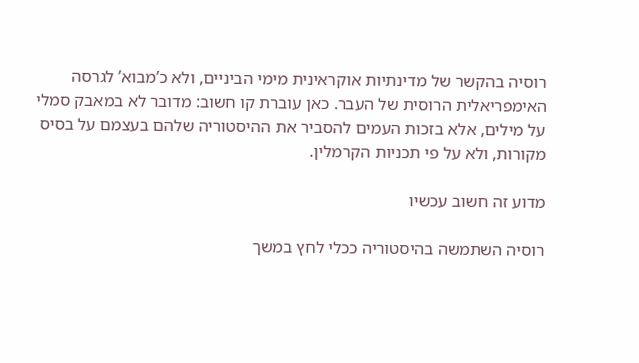רוסיה בהקשר של מדינתיות אוקראינית מימי הביניים, ולא כ’מבוא’ לגרסה האימפריאלית הרוסית של העבר. כאן עוברת קו חשוב: מדובר לא במאבק סמלי על מילים, אלא בזכות העמים להסביר את ההיסטוריה שלהם בעצמם על בסיס מקורות, ולא על פי תכניות הקרמלין.

מדוע זה חשוב עכשיו

רוסיה השתמשה בהיסטוריה ככלי לחץ במשך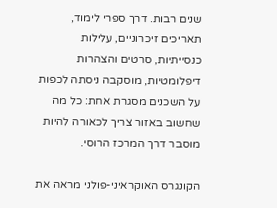שנים רבות. דרך ספרי לימוד, תאריכים זיכרוניים, עלילות כנסייתיות, סרטים והצהרות דיפלומטיות, מוסקבה ניסתה לכפות על השכנים מסגרת אחת: כל מה שחשוב באזור צריך לכאורה להיות מוסבר דרך המרכז הרוסי.

הקונגרס האוקראיני-פולני מראה את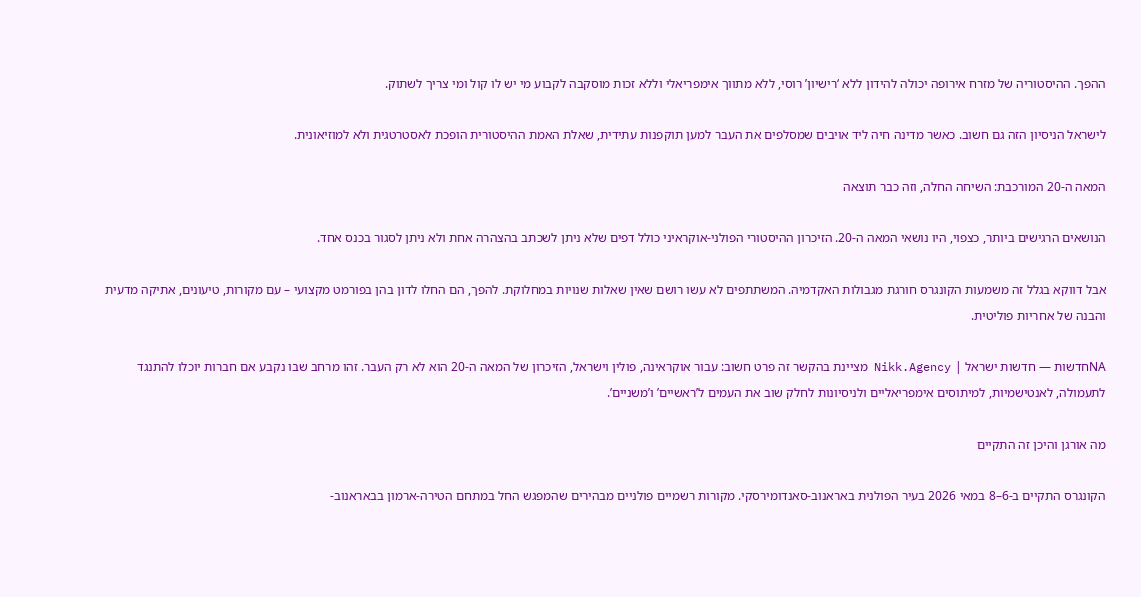ההפך. ההיסטוריה של מזרח אירופה יכולה להידון ללא ‘רישיון’ רוסי, ללא מתווך אימפריאלי וללא זכות מוסקבה לקבוע מי יש לו קול ומי צריך לשתוק.

לישראל הניסיון הזה גם חשוב. כאשר מדינה חיה ליד אויבים שמסלפים את העבר למען תוקפנות עתידית, שאלת האמת ההיסטורית הופכת לאסטרטגית ולא למוזיאונית.

המאה ה-20 המורכבת: השיחה החלה, וזה כבר תוצאה

הנושאים הרגישים ביותר, כצפוי, היו נושאי המאה ה-20. הזיכרון ההיסטורי הפולני-אוקראיני כולל דפים שלא ניתן לשכתב בהצהרה אחת ולא ניתן לסגור בכנס אחד.

אבל דווקא בגלל זה משמעות הקונגרס חורגת מגבולות האקדמיה. המשתתפים לא עשו רושם שאין שאלות שנויות במחלוקת. להפך, הם החלו לדון בהן בפורמט מקצועי – עם מקורות, טיעונים, אתיקה מדעית והבנה של אחריות פוליטית.

NAחדשות — חדשות ישראל | Nikk.Agency מציינת בהקשר זה פרט חשוב: עבור אוקראינה, פולין וישראל, הזיכרון של המאה ה-20 הוא לא רק העבר. זהו מרחב שבו נקבע אם חברות יוכלו להתנגד לתעמולה, לאנטישמיות, למיתוסים אימפריאליים ולניסיונות לחלק שוב את העמים ל’ראשיים’ ו’משניים’.

מה אורגן והיכן זה התקיים

הקונגרס התקיים ב-6–8 במאי 2026 בעיר הפולנית באראנוב-סאנדומירסקי. מקורות רשמיים פולניים מבהירים שהמפגש החל במתחם הטירה-ארמון בבאראנוב-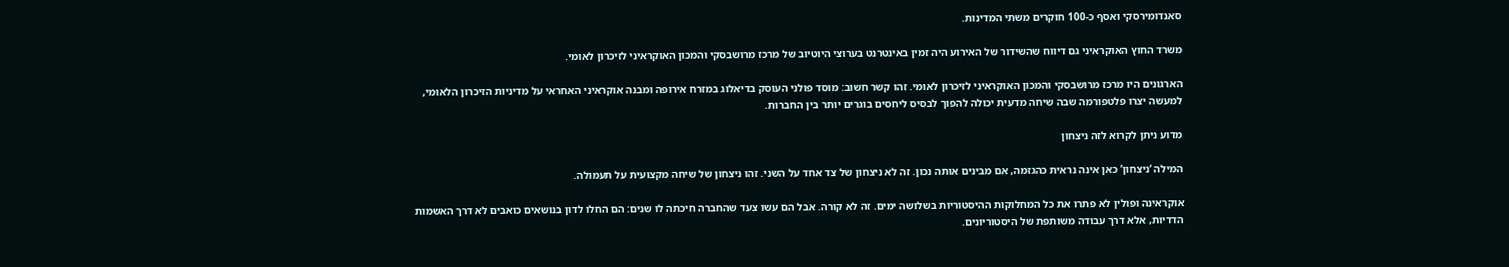סאנדומירסקי ואסף כ-100 חוקרים משתי המדינות.

משרד החוץ האוקראיני גם דיווח שהשידור של האירוע היה זמין באינטרנט בערוצי היוטיוב של מרכז מרושבסקי והמכון האוקראיני לזיכרון לאומי.

הארגונים היו מרכז מרושבסקי והמכון האוקראיני לזיכרון לאומי. זהו קשר חשוב: מוסד פולני העוסק בדיאלוג במזרח אירופה ומבנה אוקראיני האחראי על מדיניות הזיכרון הלאומי, למעשה יצרו פלטפורמה שבה שיחה מדעית יכולה להפוך לבסיס ליחסים בוגרים יותר בין החברות.

מדוע ניתן לקרוא לזה ניצחון

המילה ‘ניצחון’ כאן אינה נראית כהגזמה, אם מבינים אותה נכון. זה לא ניצחון של צד אחד על השני. זהו ניצחון של שיחה מקצועית על תעמולה.

אוקראינה ופולין לא פתרו את כל המחלוקות ההיסטוריות בשלושה ימים. זה לא קורה. אבל הם עשו צעד שהחברה חיכתה לו שנים: הם החלו לדון בנושאים כואבים לא דרך האשמות הדדיות, אלא דרך עבודה משותפת של היסטוריונים.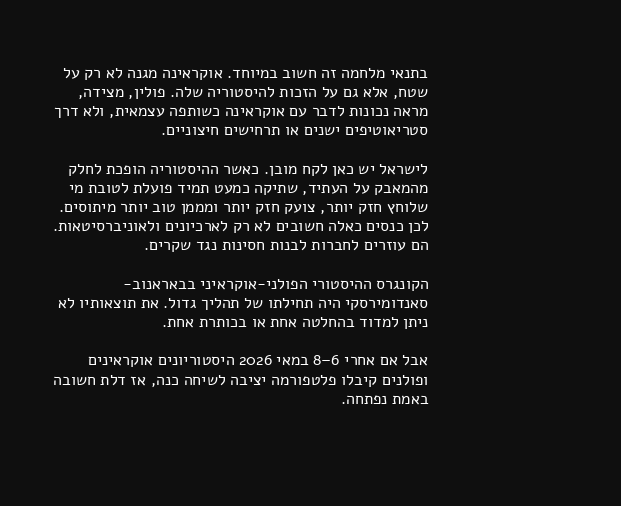בתנאי מלחמה זה חשוב במיוחד. אוקראינה מגנה לא רק על שטח, אלא גם על הזכות להיסטוריה שלה. פולין, מצידה, מראה נכונות לדבר עם אוקראינה כשותפה עצמאית, ולא דרך סטריאוטיפים ישנים או תרחישים חיצוניים.

לישראל יש כאן לקח מובן. כאשר ההיסטוריה הופכת לחלק מהמאבק על העתיד, שתיקה כמעט תמיד פועלת לטובת מי שלוחץ חזק יותר, צועק חזק יותר ומממן טוב יותר מיתוסים. לכן כנסים כאלה חשובים לא רק לארכיונים ולאוניברסיטאות. הם עוזרים לחברות לבנות חסינות נגד שקרים.

הקונגרס ההיסטורי הפולני-אוקראיני בבאראנוב-סאנדומירסקי היה תחילתו של תהליך גדול. את תוצאותיו לא ניתן למדוד בהחלטה אחת או בכותרת אחת.

אבל אם אחרי 6–8 במאי 2026 היסטוריונים אוקראינים ופולנים קיבלו פלטפורמה יציבה לשיחה כנה, אז דלת חשובה באמת נפתחה.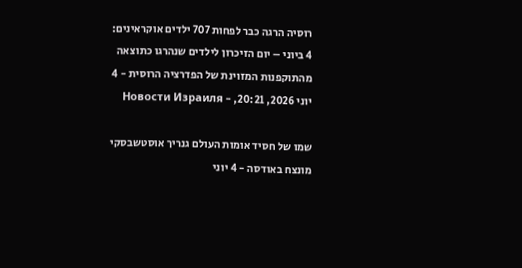רוסיה הרגה כבר לפחות 707 ילדים אוקראינים: 4 ביוני – יום הזיכרון לילדים שנהרגו כתוצאה מהתוקפנות המזוינת של הפדרציה הרוסית - 4 יוני 2026, 20:21, - Новости Израиля

שמו של חסיד אומות העולם גנריך אוסטשבסקי מונצח באודסה - 4 יוני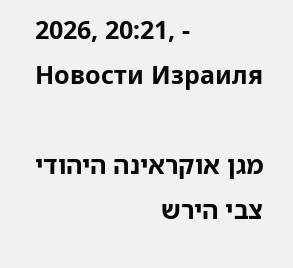2026, 20:21, - Новости Израиля

מגן אוקראינה היהודי צבי הירש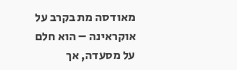מאודסה מת בקרב על אוקראינה – הוא חלם על מסעדה, אך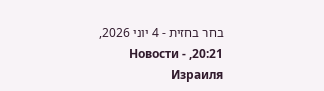בחר בחזית - 4 יוני 2026, 20:21, - Новости Израиля